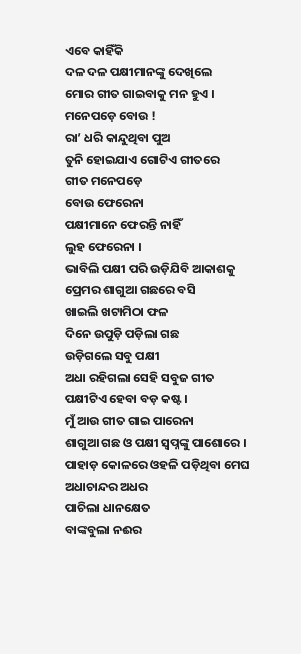ଏବେ କାହିଁକି
ଦଳ ଦଳ ପକ୍ଷୀମାନଙ୍କୁ ଦେଖିଲେ
ମୋର ଗୀତ ଗାଇବାକୁ ମନ ହୁଏ ।
ମନେପଡ଼େ ବୋଉ !
ରା’ ଧରି କାନ୍ଦୁଥିବା ପୁଅ
ତୁନି ହୋଇଯାଏ ଗୋଟିଏ ଗୀତରେ
ଗୀତ ମନେପଡ଼େ
ବୋଉ ଫେରେନା
ପକ୍ଷୀମାନେ ଫେରନ୍ତି ନାହିଁ
ଲୁହ ଫେରେନା ।
ଭାବିଲି ପକ୍ଷୀ ପରି ଉଡ଼ିଯିବି ଆକାଶକୁ
ପ୍ରେମର ଶାଗୁଆ ଗଛରେ ବସି
ଖାଇଲି ଖଟାମିଠା ଫଳ
ଦିନେ ଉପୁଡ଼ି ପଡ଼ିଲା ଗଛ
ଉଡ଼ିଗଲେ ସବୁ ପକ୍ଷୀ
ଅଧା ରହିଗଲା ସେହି ସବୁଜ ଗୀତ
ପକ୍ଷୀଟିଏ ହେବା ବଡ଼ କଷ୍ଟ ।
ମୁଁ ଆଉ ଗୀତ ଗାଇ ପାରେନା
ଶାଗୁଆ ଗଛ ଓ ପକ୍ଷୀ ସ୍ୱପ୍ନଙ୍କୁ ପାଶୋରେ ।
ପାହାଡ଼ କୋଳରେ ଓହଳି ପଡ଼ିଥିବା ମେଘ
ଅଧାଚାନ୍ଦର ଅଧର
ପାଚିଲା ଧାନକ୍ଷେତ
ବାଙ୍କବୁଲା ନଈର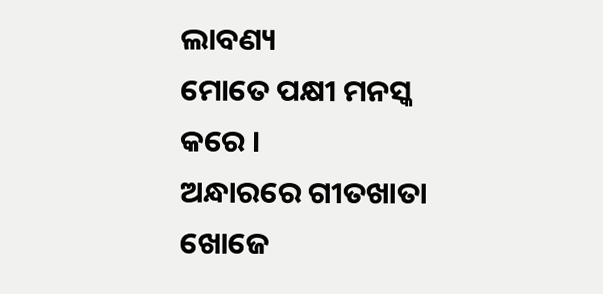ଲାବଣ୍ୟ
ମୋତେ ପକ୍ଷୀ ମନସ୍କ କରେ ।
ଅନ୍ଧାରରେ ଗୀତଖାତା ଖୋଜେ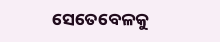ସେତେବେଳକୁ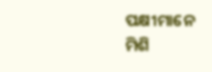ପକ୍ଷୀମାନେ
ମିଶି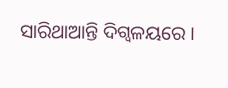ସାରିଥାଆନ୍ତି ଦିଗ୍ବଳୟରେ ।